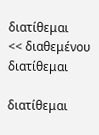διατίθεμαι
<< διαθεμένου
διατίθεμαι

διατίθεμαι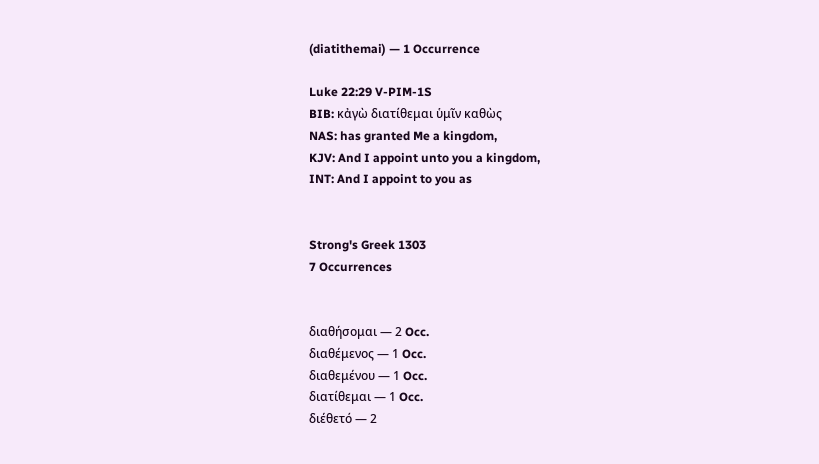(diatithemai) — 1 Occurrence

Luke 22:29 V-PIM-1S
BIB: κἀγὼ διατίθεμαι ὑμῖν καθὼς
NAS: has granted Me a kingdom,
KJV: And I appoint unto you a kingdom,
INT: And I appoint to you as


Strong's Greek 1303
7 Occurrences


διαθήσομαι — 2 Occ.
διαθέμενος — 1 Occ.
διαθεμένου — 1 Occ.
διατίθεμαι — 1 Occ.
διέθετό — 2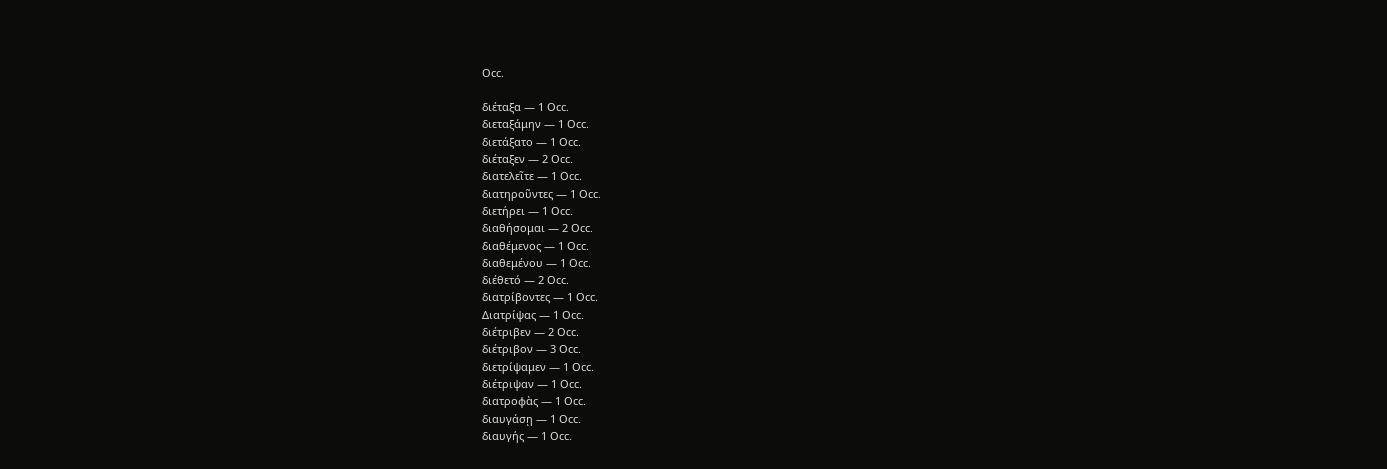Occ.

διέταξα — 1 Occ.
διεταξάμην — 1 Occ.
διετάξατο — 1 Occ.
διέταξεν — 2 Occ.
διατελεῖτε — 1 Occ.
διατηροῦντες — 1 Occ.
διετήρει — 1 Occ.
διαθήσομαι — 2 Occ.
διαθέμενος — 1 Occ.
διαθεμένου — 1 Occ.
διέθετό — 2 Occ.
διατρίβοντες — 1 Occ.
Διατρίψας — 1 Occ.
διέτριβεν — 2 Occ.
διέτριβον — 3 Occ.
διετρίψαμεν — 1 Occ.
διέτριψαν — 1 Occ.
διατροφὰς — 1 Occ.
διαυγάσῃ — 1 Occ.
διαυγής — 1 Occ.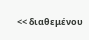<< διαθεμένου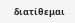διατίθεμαι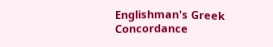Englishman's Greek Concordance